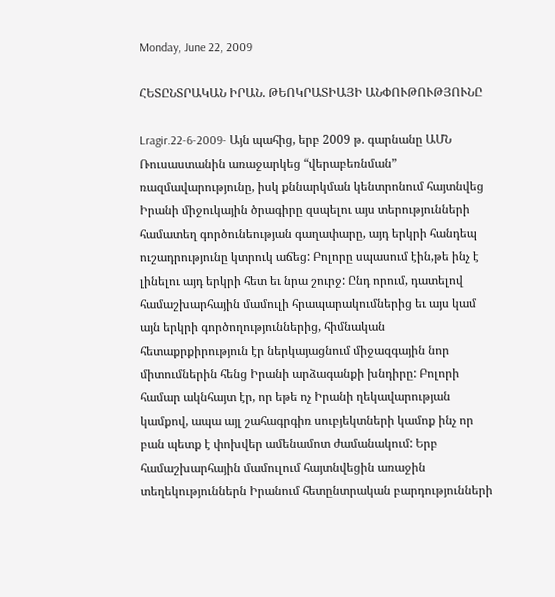Monday, June 22, 2009

ՀԵՏԸՆՏՐԱԿԱՆ ԻՐԱՆ. ԹԵՈԿՐԱՏԻԱՅԻ ԱՆՓՈՒԹՈՒԹՅՈՒՆԸ

Lragir.22-6-2009- Այն պահից, երբ 2009 թ. գարնանը ԱՄՆ Ռուսաստանին առաջարկեց “վերաբեռնման” ռազմավարությունը, իսկ քննարկման կենտրոնում հայտնվեց Իրանի միջուկային ծրագիրը զսպելու այս տերությունների համատեղ գործունեության գաղափարը, այդ երկրի հանդեպ ուշադրությունը կտրուկ աճեց: Բոլորը սպասում էին,թե ինչ է լինելու այդ երկրի հետ եւ նրա շուրջ: Ընդ որում, դատելով համաշխարհային մամուլի հրապարակումներից եւ այս կամ այն երկրի գործողություններից, հիմնական հետաքրքիրություն էր ներկայացնում միջազգային նոր միտումներին հենց Իրանի արձագանքի խնդիրը: Բոլորի համար ակնհայտ էր, որ եթե ոչ Իրանի ղեկավարության կամքով, ապա այլ շահագրգիռ սուբյեկտների կամոք ինչ որ բան պետք է փոխվեր ամենամոտ ժամանակում: Երբ համաշխարհային մամուլում հայտնվեցին առաջին տեղեկություններն Իրանում հետընտրական բարդությունների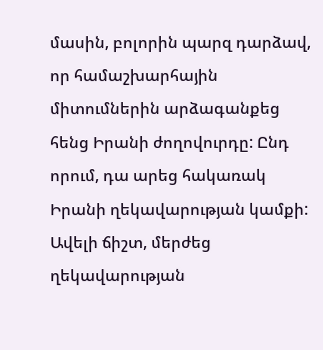մասին, բոլորին պարզ դարձավ, որ համաշխարհային միտումներին արձագանքեց հենց Իրանի ժողովուրդը: Ընդ որում, դա արեց հակառակ Իրանի ղեկավարության կամքի: Ավելի ճիշտ, մերժեց ղեկավարության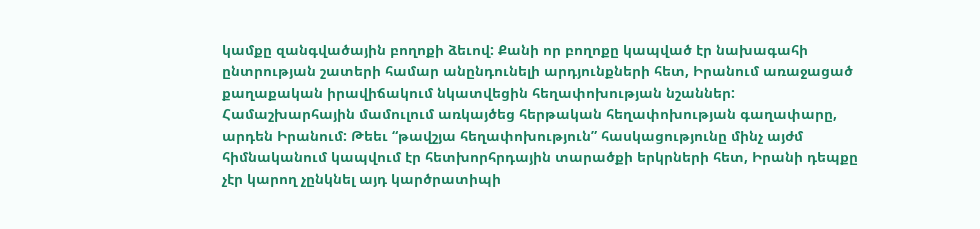կամքը զանգվածային բողոքի ձեւով: Քանի որ բողոքը կապված էր նախագահի ընտրության շատերի համար անընդունելի արդյունքների հետ, Իրանում առաջացած քաղաքական իրավիճակում նկատվեցին հեղափոխության նշաններ: Համաշխարհային մամուլում առկայծեց հերթական հեղափոխության գաղափարը, արդեն Իրանում: Թեեւ “թավշյա հեղափոխություն” հասկացությունը մինչ այժմ հիմնականում կապվում էր հետխորհրդային տարածքի երկրների հետ, Իրանի դեպքը չէր կարող չընկնել այդ կարծրատիպի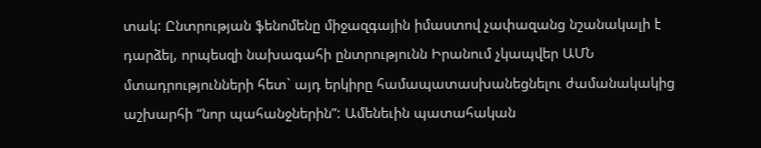տակ: Ընտրության ֆենոմենը միջազգային իմաստով չափազանց նշանակալի է դարձել, որպեսզի նախագահի ընտրությունն Իրանում չկապվեր ԱՄՆ մտադրությունների հետ` այդ երկիրը համապատասխանեցնելու ժամանակակից աշխարհի “նոր պահանջներին”: Ամենեւին պատահական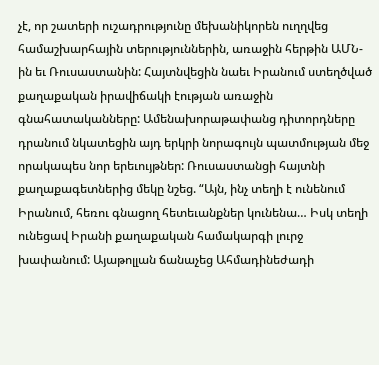չէ, որ շատերի ուշադրությունը մեխանիկորեն ուղղվեց համաշխարհային տերություններին, առաջին հերթին ԱՄՆ-ին եւ Ռուսաստանին: Հայտնվեցին նաեւ Իրանում ստեղծված քաղաքական իրավիճակի էության առաջին գնահատականները: Ամենախորաթափանց դիտորդները դրանում նկատեցին այդ երկրի նորագույն պատմության մեջ որակապես նոր երեւույթներ: Ռուսաստանցի հայտնի քաղաքագետներից մեկը նշեց. “Այն, ինչ տեղի է ունենում Իրանում, հեռու գնացող հետեւանքներ կունենա… Իսկ տեղի ունեցավ Իրանի քաղաքական համակարգի լուրջ խափանում: Այաթոլլան ճանաչեց Ահմադինեժադի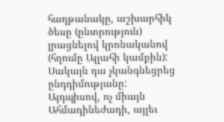հաղթանակը, աշխարհիկ ծեսը (ընտրություն) լրացնելով կրոնականով (հղումը Ալլահի կամքին): Սակայն դա չկանգնեցրեց ընդդիմությանը: Այդպիսով, ոչ միայն Ահմադինեժադի, այլեւ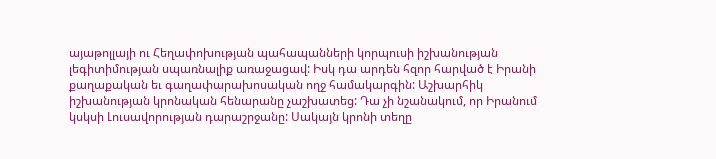այաթոլլայի ու Հեղափոխության պահապանների կորպուսի իշխանության լեգիտիմության սպառնալիք առաջացավ: Իսկ դա արդեն հզոր հարված է Իրանի քաղաքական եւ գաղափարախոսական ողջ համակարգին: Աշխարհիկ իշխանության կրոնական հենարանը չաշխատեց: Դա չի նշանակում, որ Իրանում կսկսի Լուսավորության դարաշրջանը: Սակայն կրոնի տեղը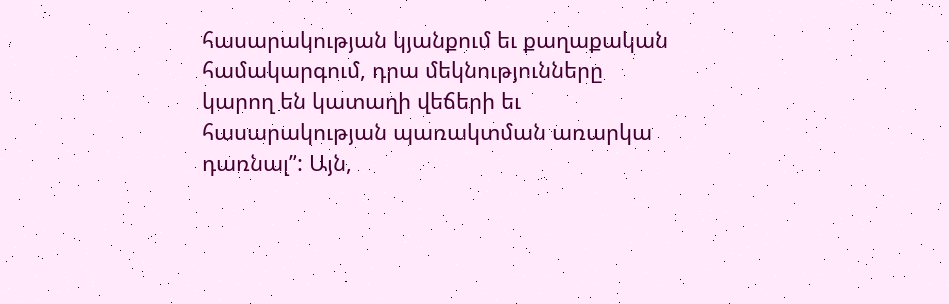հասարակության կյանքում եւ քաղաքական համակարգում, դրա մեկնությունները կարող են կատաղի վեճերի եւ հասարակության պառակտման առարկա դառնալ”: Այն,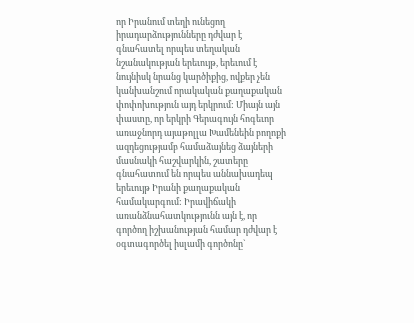որ Իրանում տեղի ունեցող իրադարձությունները դժվար է գնահատել որպես տեղական նշանակության երեւույթ, երեւում է նույնիսկ նրանց կարծիքից, ովքեր չեն կանխանշում որակական քաղաքական փոփոխություն այդ երկրում: Միայն այն փաստը, որ երկրի Գերագույն հոգեւոր առաջնորդ այաթոլլա Խամենեին բողոքի ազդեցությամբ համաձայնեց ձայների մասնակի հաշվարկին, շատերը գնահատում են որպես աննախադեպ երեւույթ Իրանի քաղաքական համակարգում: Իրավիճակի առանձնահատկությունն այն է, որ գործող իշխանության համար դժվար է օգտագործել իսլամի գործոնը`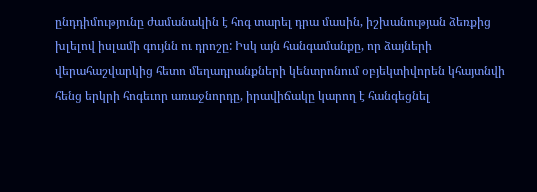ընդդիմությունը ժամանակին է հոգ տարել դրա մասին, իշխանության ձեռքից խլելով իսլամի գույնն ու դրոշը: Իսկ այն հանգամանքը, որ ձայների վերահաշվարկից հետո մեղադրանքների կենտրոնում օբյեկտիվորեն կհայտնվի հենց երկրի հոգեւոր առաջնորդը, իրավիճակը կարող է հանգեցնել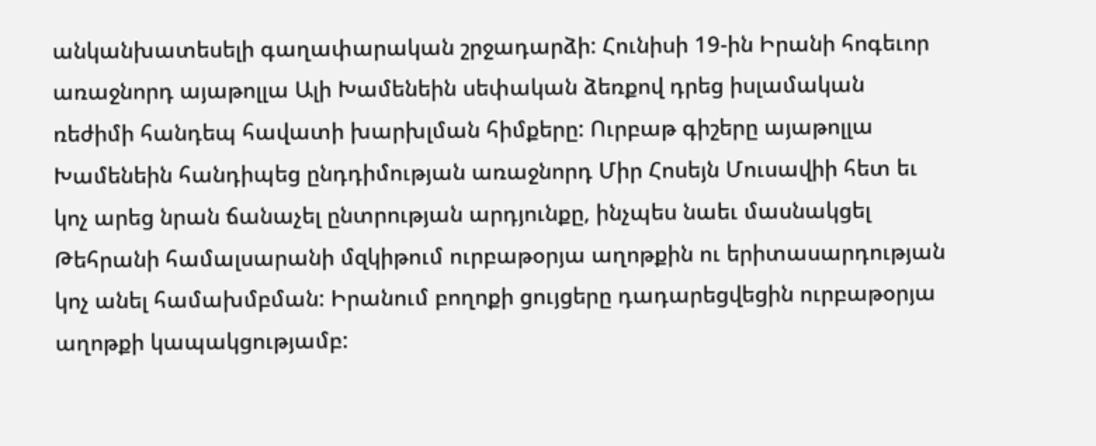անկանխատեսելի գաղափարական շրջադարձի: Հունիսի 19-ին Իրանի հոգեւոր առաջնորդ այաթոլլա Ալի Խամենեին սեփական ձեռքով դրեց իսլամական ռեժիմի հանդեպ հավատի խարխլման հիմքերը: Ուրբաթ գիշերը այաթոլլա Խամենեին հանդիպեց ընդդիմության առաջնորդ Միր Հոսեյն Մուսավիի հետ եւ կոչ արեց նրան ճանաչել ընտրության արդյունքը, ինչպես նաեւ մասնակցել Թեհրանի համալսարանի մզկիթում ուրբաթօրյա աղոթքին ու երիտասարդության կոչ անել համախմբման: Իրանում բողոքի ցույցերը դադարեցվեցին ուրբաթօրյա աղոթքի կապակցությամբ: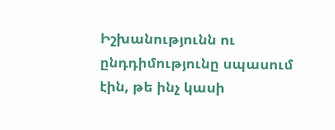Իշխանությունն ու ընդդիմությունը սպասում էին, թե ինչ կասի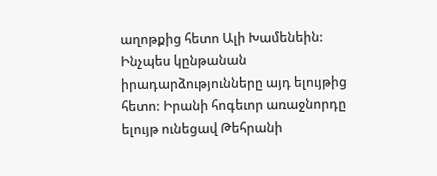աղոթքից հետո Ալի Խամենեին: Ինչպես կընթանան իրադարձությունները այդ ելույթից հետո: Իրանի հոգեւոր առաջնորդը ելույթ ունեցավ Թեհրանի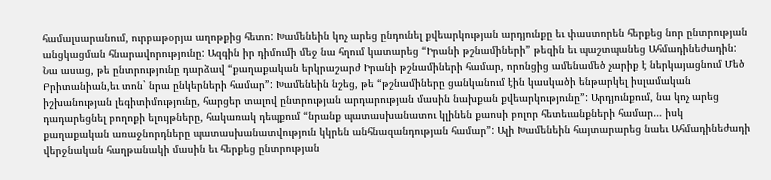համալսարանում, ուրբաթօրյա աղոթքից հետո: Խամենեին կոչ արեց ընդունել քվեարկության արդյունքը եւ փաստորեն հերքեց նոր ընտրության անցկացման հնարավորությունը: Ազգին իր դիմումի մեջ նա հղում կատարեց “Իրանի թշնամիների” թեզին եւ պաշտպանեց Ահմադինեժադին: Նա ասաց, թե ընտրությունը դարձավ “քաղաքական երկրաշարժ Իրանի թշնամիների համար, որոնցից ամենամեծ չարիք է ներկայացնում Մեծ Բրիտանիան,եւ տոն` նրա ընկերների համար”: Խամենեին նշեց, թե “թշնամիները ցանկանում էին կասկածի ենթարկել իսլամական իշխանության լեգիտիմությունը, հարցեր տալով ընտրության արդարության մասին նախքան քվեարկությունը”: Արդյունքում, նա կոչ արեց դադարեցնել բողոքի ելույթները, հակառակ դեպքում “նրանք պատասխանատու կլինեն քաոսի բոլոր հետեւանքների համար… իսկ քաղաքական առաջնորդները պատասխանատվություն կկրեն անհնազանդության համար”: Ալի Խամենեին հայտարարեց նաեւ Ահմադինեժադի վերջնական հաղթանակի մասին եւ հերքեց ընտրության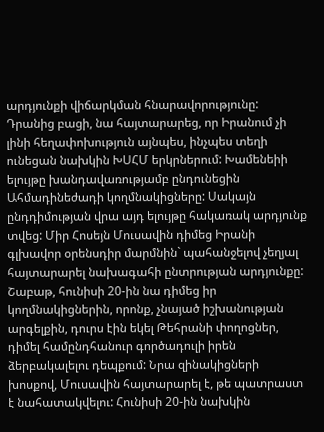արդյունքի վիճարկման հնարավորությունը: Դրանից բացի, նա հայտարարեց, որ Իրանում չի լինի հեղափոխություն այնպես, ինչպես տեղի ունեցան նախկին ԽՍՀՄ երկրներում: Խամենեիի ելույթը խանդավառությամբ ընդունեցին Ահմադինեժադի կողմնակիցները: Սակայն ընդդիմության վրա այդ ելույթը հակառակ արդյունք տվեց: Միր Հոսեյն Մուսավին դիմեց Իրանի գլխավոր օրենսդիր մարմնին` պահանջելով չեղյալ հայտարարել նախագահի ընտրության արդյունքը: Շաբաթ, հունիսի 20-ին նա դիմեց իր կողմնակիցներին, որոնք, չնայած իշխանության արգելքին, դուրս էին եկել Թեհրանի փողոցներ, դիմել համընդհանուր գործադուլի իրեն ձերբակալելու դեպքում: Նրա զինակիցների խոսքով, Մուսավին հայտարարել է, թե պատրաստ է նահատակվելու: Հունիսի 20-ին նախկին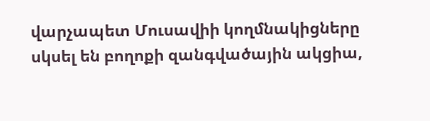վարչապետ Մուսավիի կողմնակիցները սկսել են բողոքի զանգվածային ակցիա,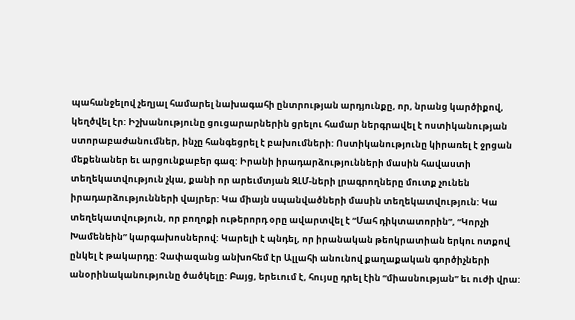պահանջելով չեղյալ համարել նախագահի ընտրության արդյունքը, որ, նրանց կարծիքով, կեղծվել էր: Իշխանությունը ցուցարարներին ցրելու համար ներգրավել է ոստիկանության ստորաբաժանումներ, ինչը հանգեցրել է բախումների: Ոստիկանությունը կիրառել է ջրցան մեքենաներ եւ արցունքաբեր գազ: Իրանի իրադարձությունների մասին հավաստի տեղեկատվություն չկա, քանի որ արեւմտյան ԶԼՄ-ների լրագրողները մուտք չունեն իրադարձությունների վայրեր: Կա միայն սպանվածների մասին տեղեկատվություն: Կա տեղեկատվություն, որ բողոքի ութերորդ օրը ավարտվել է “Մահ դիկտատորին”, “Կորչի Խամենեին” կարգախոսներով: Կարելի է պնդել, որ իրանական թեոկրատիան երկու ոտքով ընկել է թակարդը: Չափազանց անխոհեմ էր Ալլահի անունով քաղաքական գործիչների անօրինականությունը ծածկելը: Բայց, երեւում է, հույսը դրել էին “միասնության” եւ ուժի վրա: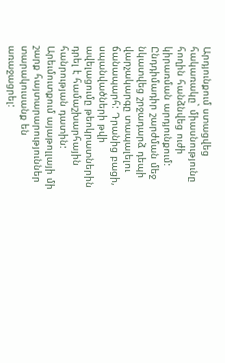Արդյունքում ստացվեց հակառակը` միասնությունը հողին հանձնվեց ուժի կիրառման արդյունքում: Ընդդիմադիր շարժման մեջ նկատվեց շրջադարձ դեպի վարչակարգը տապալելու ճանապարհ: Դրանից բացի, սպանվածների թվի ավելացումը թեոկրատներին դրել է համաշխարհային հանրության դատին: Արեւմուտքում այաթոլլայի մի շարք հայտարարություններ տարակուսանք են առաջացրել: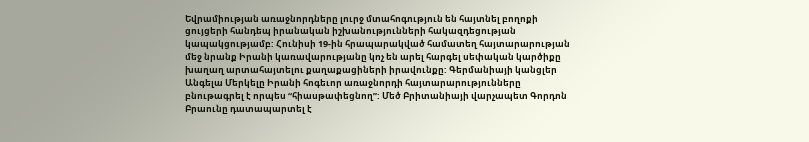Եվրամիության առաջնորդները լուրջ մտահոգություն են հայտնել բողոքի ցույցերի հանդեպ իրանական իշխանությունների հակազդեցության կապակցությամբ: Հունիսի 19-ին հրապարակված համատեղ հայտարարության մեջ նրանք Իրանի կառավարությանը կոչ են արել հարգել սեփական կարծիքը խաղաղ արտահայտելու քաղաքացիների իրավունքը: Գերմանիայի կանցլեր Անգելա Մերկելը Իրանի հոգեւոր առաջնորդի հայտարարությունները բնութագրել է որպես “հիասթափեցնող”: Մեծ Բրիտանիայի վարչապետ Գորդոն Բրաունը դատապարտել է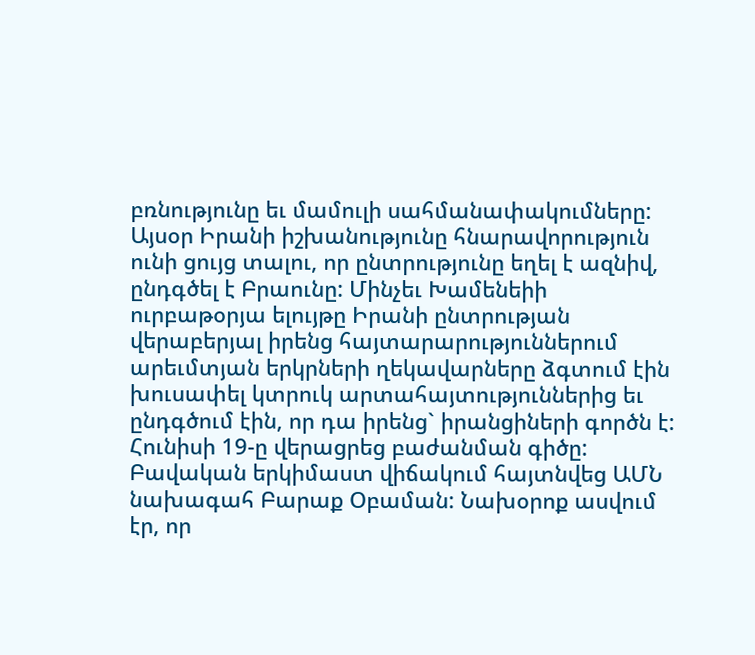բռնությունը եւ մամուլի սահմանափակումները: Այսօր Իրանի իշխանությունը հնարավորություն ունի ցույց տալու, որ ընտրությունը եղել է ազնիվ, ընդգծել է Բրաունը: Մինչեւ Խամենեիի ուրբաթօրյա ելույթը Իրանի ընտրության վերաբերյալ իրենց հայտարարություններում արեւմտյան երկրների ղեկավարները ձգտում էին խուսափել կտրուկ արտահայտություններից եւ ընդգծում էին, որ դա իրենց` իրանցիների գործն է: Հունիսի 19-ը վերացրեց բաժանման գիծը: Բավական երկիմաստ վիճակում հայտնվեց ԱՄՆ նախագահ Բարաք Օբաման: Նախօրոք ասվում էր, որ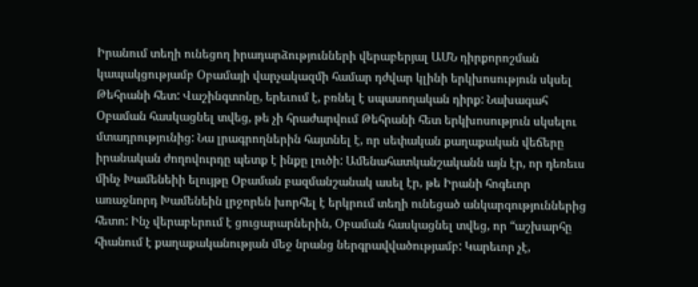Իրանում տեղի ունեցող իրադարձությունների վերաբերյալ ԱՄՆ դիրքորոշման կապակցությամբ Օբամայի վարչակազմի համար դժվար կլինի երկխոսություն սկսել Թեհրանի հետ: Վաշինգտոնը, երեւում է, բռնել է սպասողական դիրք: Նախագահ Օբաման հասկացնել տվեց, թե չի հրաժարվում Թեհրանի հետ երկխոսություն սկսելու մտադրությունից: Նա լրագրողներին հայտնել է, որ սեփական քաղաքական վեճերը իրանական ժողովուրդը պետք է ինքը լուծի: Ամենահատկանշականն այն էր, որ դեռեւս մինչ Խամենեիի ելույթը Օբաման բազմանշանակ ասել էր, թե Իրանի հոգեւոր առաջնորդ Խամենեին լրջորեն խորհել է երկրում տեղի ունեցած անկարգություններից հետո: Ինչ վերաբերում է ցուցարարներին, Օբաման հասկացնել տվեց, որ “աշխարհը հիանում է քաղաքականության մեջ նրանց ներգրավվածությամբ: Կարեւոր չէ,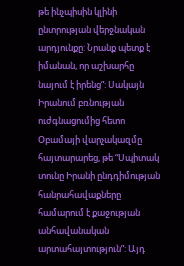թե ինչպիսին կլինի ընտրության վերջնական արդյունքը: Նրանք պետք է իմանան, որ աշխարհը նայում է իրենց”: Սակայն Իրանում բռնության ուժգնացումից հետո Օբամայի վարչակազմը հայտարարեց, թե “Սպիտակ տունը Իրանի ընդդիմության հանրահավաքները համարում է քաջության անհավանական արտահայտություն”: Այդ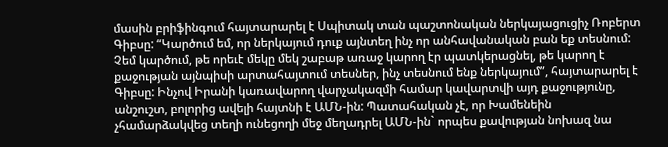մասին բրիֆինգում հայտարարել է Սպիտակ տան պաշտոնական ներկայացուցիչ Ռոբերտ Գիբսը: “Կարծում եմ, որ ներկայում դուք այնտեղ ինչ որ անհավանական բան եք տեսնում: Չեմ կարծում, թե որեւէ մեկը մեկ շաբաթ առաջ կարող էր պատկերացնել, թե կարող է քաջության այնպիսի արտահայտում տեսներ, ինչ տեսնում ենք ներկայում”, հայտարարել է Գիբսը: Ինչով Իրանի կառավարող վարչակազմի համար կավարտվի այդ քաջությունը, անշուշտ, բոլորից ավելի հայտնի է ԱՄՆ-ին: Պատահական չէ, որ Խամենեին չհամարձակվեց տեղի ունեցողի մեջ մեղադրել ԱՄՆ-ին` որպես քավության նոխազ նա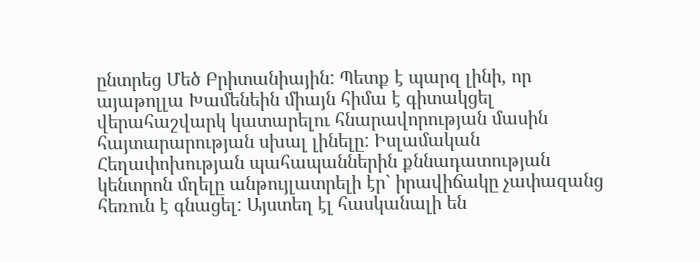ընտրեց Մեծ Բրիտանիային: Պետք է պարզ լինի, որ այաթոլլա Խամենեին միայն հիմա է գիտակցել վերահաշվարկ կատարելու հնարավորության մասին հայտարարության սխալ լինելը: Իսլամական Հեղափոխության պահապաններին քննադատության կենտրոն մղելը անթույլատրելի էր` իրավիճակը չափազանց հեռուն է գնացել: Այստեղ էլ հասկանալի են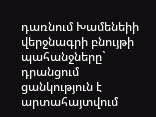դառնում Խամենեիի վերջնագրի բնույթի պահանջները` դրանցում ցանկություն է արտահայտվում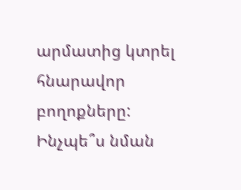արմատից կտրել հնարավոր բողոքները: Ինչպե՞ս նման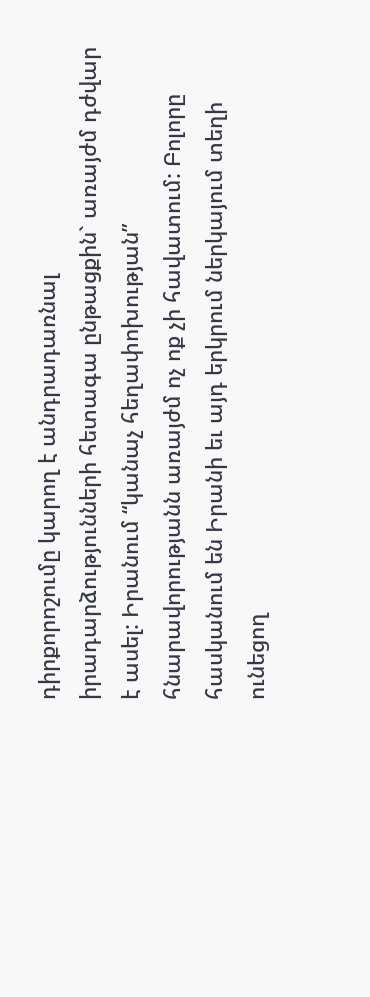դիրքորոշումը կարող է անդրադառնալ իրադարձությունների հետագա ընթացքին` առայժմ դժվար է ասել: Իրանում “կանաչ հեղափոխության” հնարավորությանն առայժմ ոչ ոք չի հավատում: Բոլորը հասկանում են Իրանի եւ այդ երկրում ներկայում տեղի ունեցող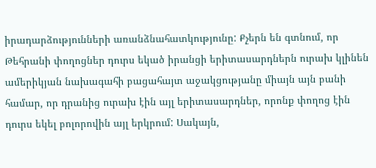իրադարձությունների առանձնահատկությունը: Քչերն են գտնում, որ Թեհրանի փողոցներ դուրս եկած իրանցի երիտասարդներն ուրախ կլինեն ամերիկյան նախագահի բացահայտ աջակցությանը միայն այն բանի համար, որ դրանից ուրախ էին այլ երիտասարդներ, որոնք փողոց էին դուրս եկել բոլորովին այլ երկրում: Սակայն,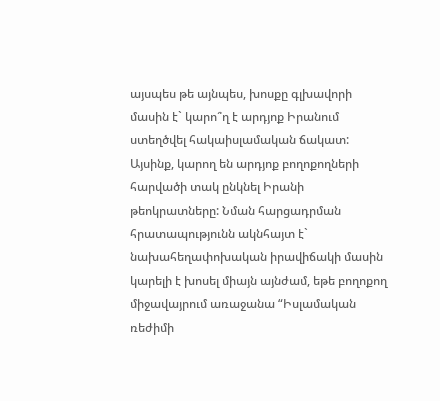այսպես թե այնպես, խոսքը գլխավորի մասին է` կարո՞ղ է արդյոք Իրանում ստեղծվել հակաիսլամական ճակատ: Այսինք, կարող են արդյոք բողոքողների հարվածի տակ ընկնել Իրանի թեոկրատները: Նման հարցադրման հրատապությունն ակնհայտ է` նախահեղափոխական իրավիճակի մասին կարելի է խոսել միայն այնժամ, եթե բողոքող միջավայրում առաջանա “Իսլամական ռեժիմի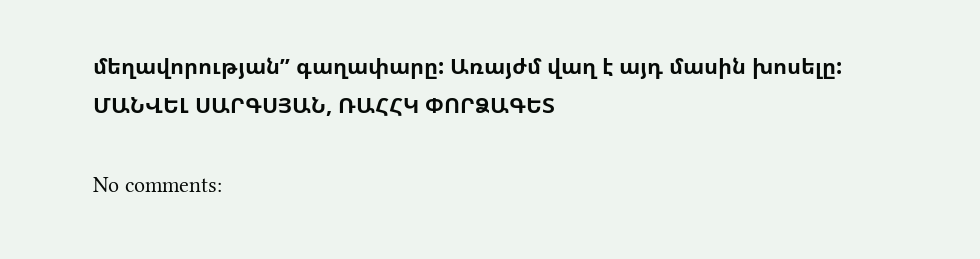մեղավորության” գաղափարը: Առայժմ վաղ է այդ մասին խոսելը:
ՄԱՆՎԵԼ ՍԱՐԳՍՅԱՆ, ՌԱՀՀԿ ՓՈՐՁԱԳԵՏ

No comments: